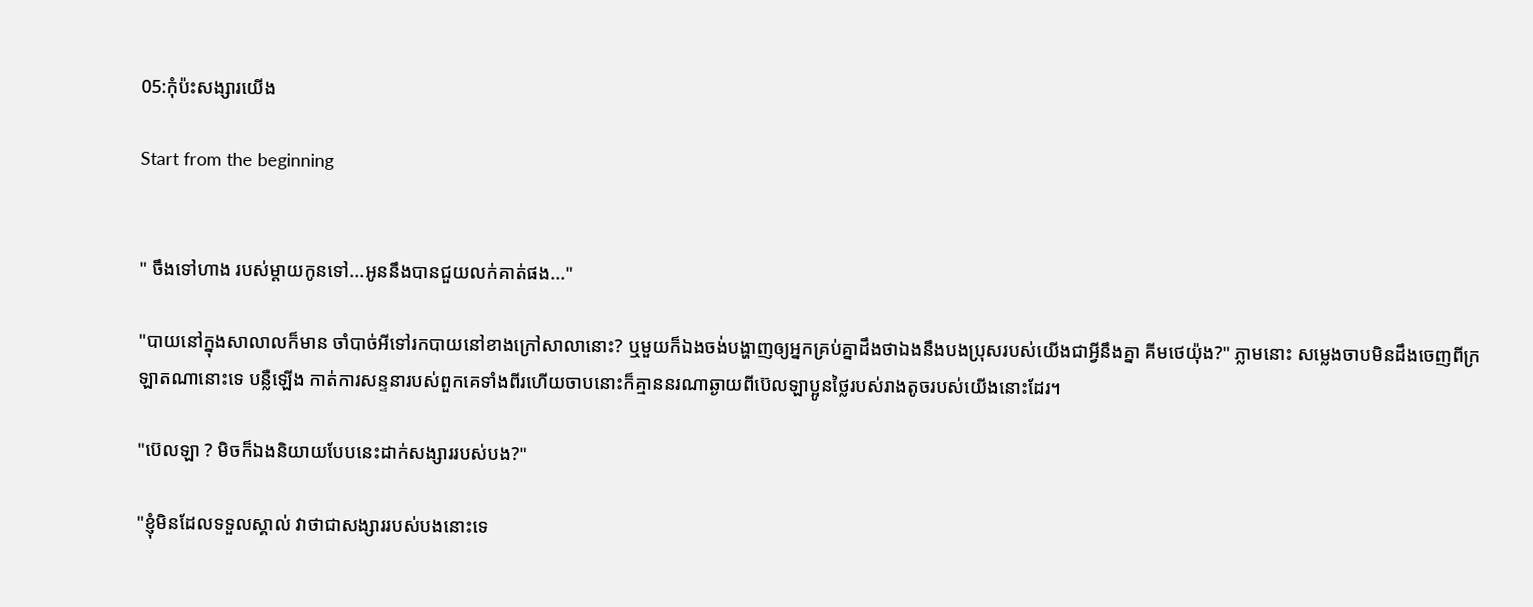05:កុំប៉ះសង្សារយើង

Start from the beginning


" ចឹងទៅហាង របស់ម្តាយកូនទៅ...អូននឹងបានជួយលក់គាត់ផង..."

"បាយនៅក្នុងសាលាលក៏មាន ចាំបាច់អីទៅរកបាយនៅខាងក្រៅសាលានោះ? ឬមួយក៏ឯងចង់បង្ហាញឲ្យអ្នកគ្រប់គ្នាដឹងថាឯងនឹងបងប្រុសរបស់យើងជាអ្វីនឹងគ្នា គីមថេយ៉ុង?" ភ្លាមនោះ សម្លេងចាបមិនដឹងចេញពីក្រឡាតណានោះទេ បន្លឺឡើង កាត់ការសន្ទនារបស់ពួកគេទាំងពីរហើយចាបនោះក៏គ្មាននរណាឆ្ងាយពីប៊េលឡាប្អូនថ្លៃរបស់រាងតូចរបស់យើងនោះដែរ។

"ប៊េលឡា ? មិចក៏ឯងនិយាយបែបនេះដាក់សង្សាររបស់បង?"

"ខ្ញុំមិនដែលទទួលស្គាល់ វាថាជាសង្សាររបស់បងនោះទេ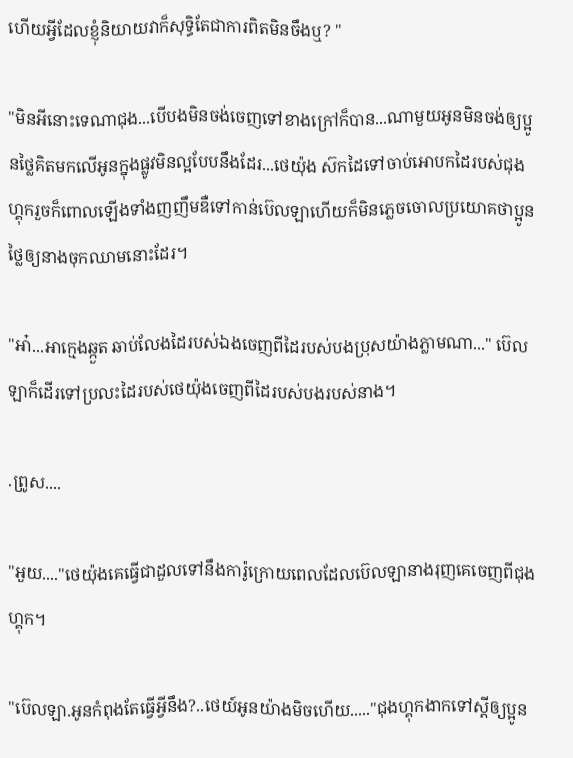ហើយអ្វីដែលខ្ញុំនិយាយវាក៏សុទ្ធិតែជាការពិតមិនចឹងឬ? "

"មិនអីនោះទេណាជុង...បើបងមិនចង់ចេញទៅខាងក្រៅក៏បាន...ណាមួយអូនមិនចង់ឲ្យប្អូនថ្លៃគិតមកលើអូនក្នុងផ្លូវមិនល្អបែបនឹងដែរ...ថេយ៉ុង ស៊កដៃទៅចាប់អោបកដៃរបស់ជុងហ្គុករួចក៏ពោលឡើងទាំងញញឹមឌឺទៅកាន់ប៊េលឡាហើយក៏មិនភ្លេចចោលប្រយោគថាប្អូនថ្លៃឲ្យនាងចុកឈាមនោះដែរ។

"អា៎...អាក្មេងឆ្កួត ឆាប់លែងដៃរបស់ឯងចេញពីដៃរបស់បងប្រុសយ៉ាងភ្លាមណា..." ប៊េលឡាក៏ដើរទៅប្រលះដៃរបស់ថេយ៉ុងចេញពីដៃរបស់បងរបស់នាង។

.ព្រូស....

"អួយ...."ថេយ៉ុងគេធ្វើជាដួលទៅនឹងការ៉ូក្រោយពេលដែលប៊េលឡានាងរុញគេចេញពីជុងហ្គុក។

"ប៊េលឡា.អូនកំពុងតែធ្វើអ្វីនឹង?..ថេយ៍អូនយ៉ាងមិចហើយ....."ជុងហ្គុកងាកទៅស្តីឲ្យប្អូន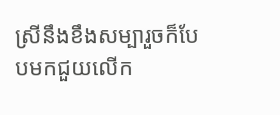ស្រីនឹងខឹងសម្បារួចក៏បែបមកជួយលើក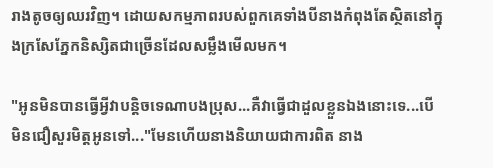រាងតូចឲ្យឈរវិញ។ ដោយសកម្មភាពរបស់ពួកគេទាំងបីនាងកំពុងតែស្ថិតនៅក្នុងក្រសែភ្នែកនិស្សិតជាច្រើនដែលសម្លឹងមើលមក។

"អូនមិនបានធ្វើអ្វីវាបន្តិចទេណាបងប្រុស...គឺវាធ្វើជាដួលខ្លួនឯងនោះទេ...បើមិនជឿសួរមិត្តអូនទៅ..."មែនហើយនាងនិយាយជាការពិត នាង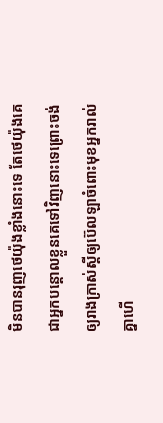មិនបានរុញថេយ៉ុងខ្លាំងនោះទេ តែថេយ៉ុងគេជាអ្នកបន្តោលខ្លួនគេទៅវិញនោះទេព្រោះចង់ឲ្យរាងក្រាស់ស្តីឲ្យប៊េលឡាចំពោះមុខអ្នករាល់គ្នាហើ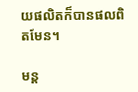យផលិតក៏បានផលពិតមែន។

មន្ត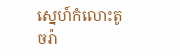ស្នេហ៍កំលោះតូចរ៉ា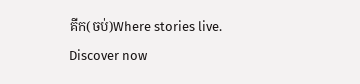គីក(ចប់)Where stories live. Discover now